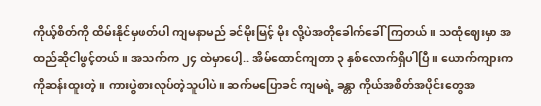ကိုယ့်စိတ်ကို ထိမ်းနိုင်မှဖတ်ပါ ကျမနာမည် ခင်မိုးမြင့် မိုး လို့ပဲအတိုခေါက်ခေါ်ကြတယ်။ သထုံဈေးမှာ အထည်ဆိုငါဖွင့်တယ်။ အသက်က ၂၄ ထဲမှာပေါ့.. အိမ်ထောင်ကျတာ ၃ နှစ်လောက်ရှိပါပြီ။ ယောက်ကျားက ကိုဆန်းထူးတဲ့။ ကားပွဲစားလုပ်တဲ့သူပါပဲ။ ဆက်မပြောခင် ကျမရဲ့ ခန္တာ ကိုယ်အစိတ်အပိုင်းတွေအ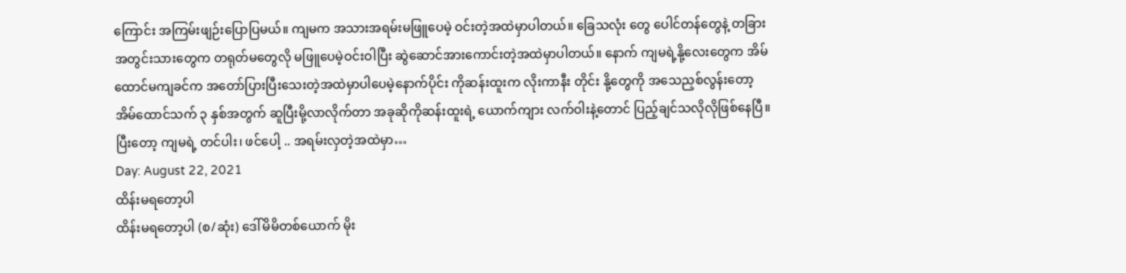ကြောင်း အကြမ်းဖျဉ်းပြောပြမယ်။ ကျမက အသားအရမ်းမဖြူပေမဲ့ ဝင်းတဲ့အထဲမှာပါတယ်။ ခြေသလုံး တွေ ပေါင်တန်တွေနဲ့ တခြားအတွင်းသားတွေက တရုတ်မတွေလို မဖြူပေမဲ့ဝင်းဝါပြီး ဆွဲဆောင်အားကောင်းတဲ့အထဲမှာပါတယ်။ နောက် ကျမရဲ့နို့လေးတွေက အိမ်ထောင်မကျခင်က အတော်ပြားပြီးသေးတဲ့အထဲမှာပါပေမဲ့နောက်ပိုင်း ကိုဆန်းထူးက လိုးကာနီး တိုင်း နို့တွေကို အသေညှစ်လွန်းတော့ အိမ်ထောင်သက် ၃ နှစ်အတွက် ဆူပြီးမို့လာလိုက်တာ အခုဆိုကိုဆန်းထူးရဲ့ ယောက်ကျား လက်ဝါးနဲ့တောင် ပြည့်ချင်သလိုလိုဖြစ်နေပြီ။ ပြီးတော့ ကျမရဲ့ တင်ပါး၊ ဖင်ပေါ့ .. အရမ်းလှတဲ့အထဲမှာ…
Day: August 22, 2021
ထိန်းမရတော့ပါ
ထိန်းမရတော့ပါ (စ/ဆုံး) ဒေါ်မိမိတစ်ယောက် မိုး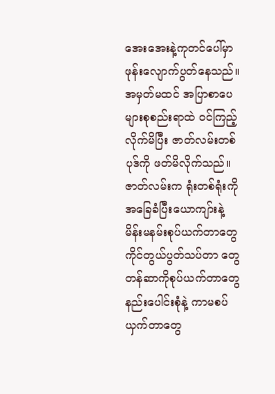အေးအေးနဲ့ကုတင်ပေါ်မှာ ဖုန်းလျောက်ပွတ်နေသည်။ အမှတ်မထင် အပြာစာပေများစုစည်းရာထဲ ဝင်ကြည့်လိုက်မိပြီး ဇာတ်လမ်းတစ်ပုဒ်ကို ဖတ်မိလိုက်သည်။ ဇာတ်လမ်းက ရုံးတစ်ရုံးကို အခြေခံပြီးယောကျာ်းနဲ့ မိန်းမနမ်းစုပ်ယက်တာတွေ ကိုင်တွယ်ပွတ်သပ်တာ တွေ တန်ဆာကိုစုပ်ယက်တာတွေ နည်းပေါင်းစုံနဲ့ ကာမစပ်ယှက်တာတွေ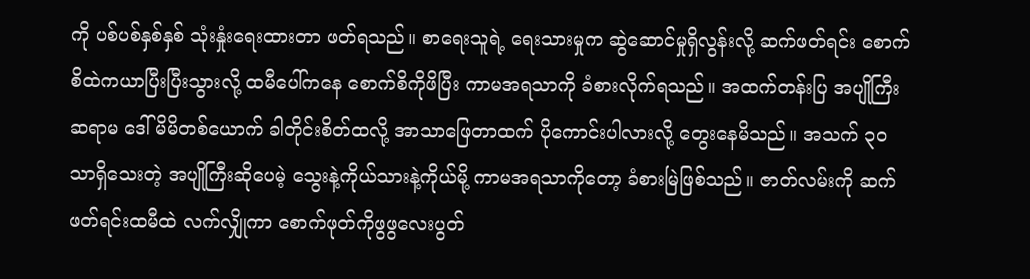ကို ပစ်ပစ်နှစ်နှစ် သုံးနှုံးရေးထားတာ ဖတ်ရသည်။ စာရေးသူရဲ့ ရေးသားမှုက ဆွဲဆောင်မှုရှိလွန်းလို့ ဆက်ဖတ်ရင်း စောက်စိထဲကယာပြီးပြီးသွားလို့ ထမီပေါ်ကနေ စောက်စိကိုဖိပြီး ကာမအရသာကို ခံစားလိုက်ရသည်။ အထက်တန်းပြ အပျိုကြီးဆရာမ ဒေါ်မိမိတစ်ယောက် ခါတိုင်းစိတ်ထလို့ အာသာဖြေတာထက် ပိုကောင်းပါလားလို့ တွေးနေမိသည်။ အသက် ၃၀ သာရှိသေးတဲ့ အပျိုကြီးဆိုပေမဲ့ သွေးနဲ့ကိုယ်သားနဲ့ကိုယ်မို့ ကာမအရသာကိုတော့ ခံစားမြဲဖြစ်သည်။ ဇာတ်လမ်းကို ဆက်ဖတ်ရင်းထမီထဲ လက်လျှိုကာ စောက်ဖုတ်ကိုဖွဖွလေးပွတ်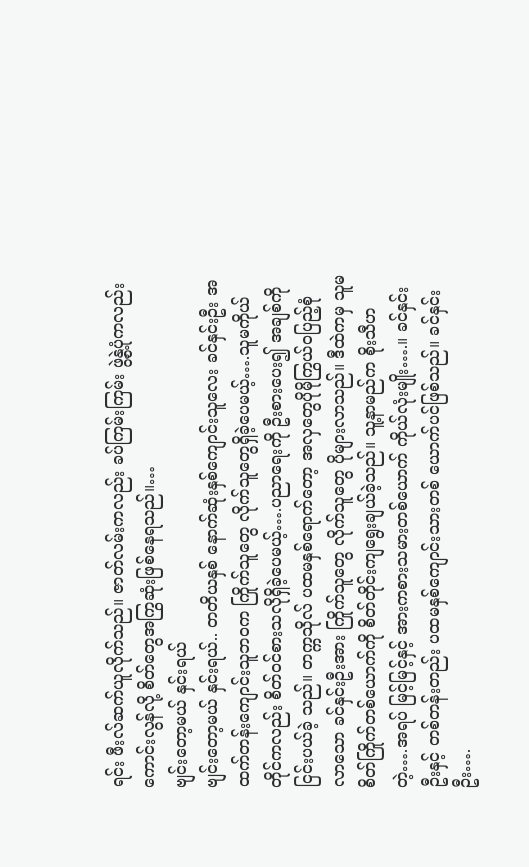ရင်း ဖီးလ်ဆက်ယူလိုက်သည်။ ဇာတ်လမ်းကလည်း ခပ်ကြမ်းကြမ်း ဖွဲ့နွဲ့ပုံကလည်း ကောင်းလွန်လို့ စိတ်တွေအကြွဆုံးဖြစ်နေရသည်။…
ဗျင်းတော့မယ် နှင်းရယ်
ဗျင်းတော့မယ် နှင်းရယ်.. တတိယနှစ် နောက်ဆုံးနှစ်ကျောင်းသူလေး ခင်နှင်းဦး အထက်တန်းကျောင်းသူဘဝက ကြိုက်သူတွေ လိုက်သူတွေရှိခဲ့ပေမယ့်….သူမကိုယ်တိုင်ကလည်း စိတ်ဝင်စားသလိုရှိခဲ့ပေမယ့်….ပညာရေးကို ဦးစားပေး၍ အချစ်ကိုငြင်းပယ်ခဲ့ သည်။ တက္ကသိုလ် ပထမနှစ်ရောက်တော့ အလှတွေပိုမိုကြွယ်ဝပြည့်စုံလာသော ခင်နှင်းဦးအား ကြိုက်သူတွေ လိုက်သူတွေ ပိုများလာသည်။ ဒီထဲကမှ သူမစိတ်ကြိုက်တစ်ယောက်ကို စိတ်တိုင်းကျရွေးချယ်ခဲ့သည်။ သူ့နာမည်က စိုးသီဟ တဲ့….အရပ် မြင့်မြင့်နှင့် အားကစားသမားတစ်ယောက် ကိုယ်လုံးမျိုး….။ ခင်နှင်းဦးနှင့် တစ်တန်းတည်း ပထမနှစ်ကျောင်းသားတစ် ယောက်ပင်ဖြစ်သည်။ ခင်နှင်းဦး….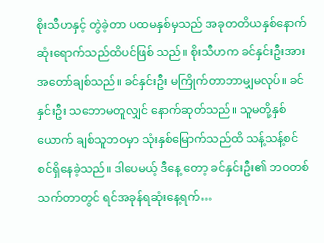စိုးသီဟနှင့် တွဲခဲ့တာ ပထမနှစ်မှသည် အခုတတိယနှစ်နောက်ဆုံးရောက်သည်ထိပင်ဖြစ် သည်။ စိုးသီဟက ခင်နှင်းဦးအား အတော်ချစ်သည်။ ခင်နှင်းဦး မကြိုက်တာဘာမျှမလုပ်။ ခင်နှင်းဦး သဘောမတူလျှင် နောက်ဆုတ်သည်။ သူမတို့နှစ်ယောက် ချစ်သူဘဝမှာ သုံးနှစ်မြောက်သည်ထိ သန့်သန့်စင်စင်ရှိနေခဲ့သည်။ ဒါပေမယ့် ဒီနေ့ တော့ ခင်နှင်းဦး၏ ဘဝတစ်သက်တာတွင် ရင်အခုန်ရဆုံးနေ့ရက်…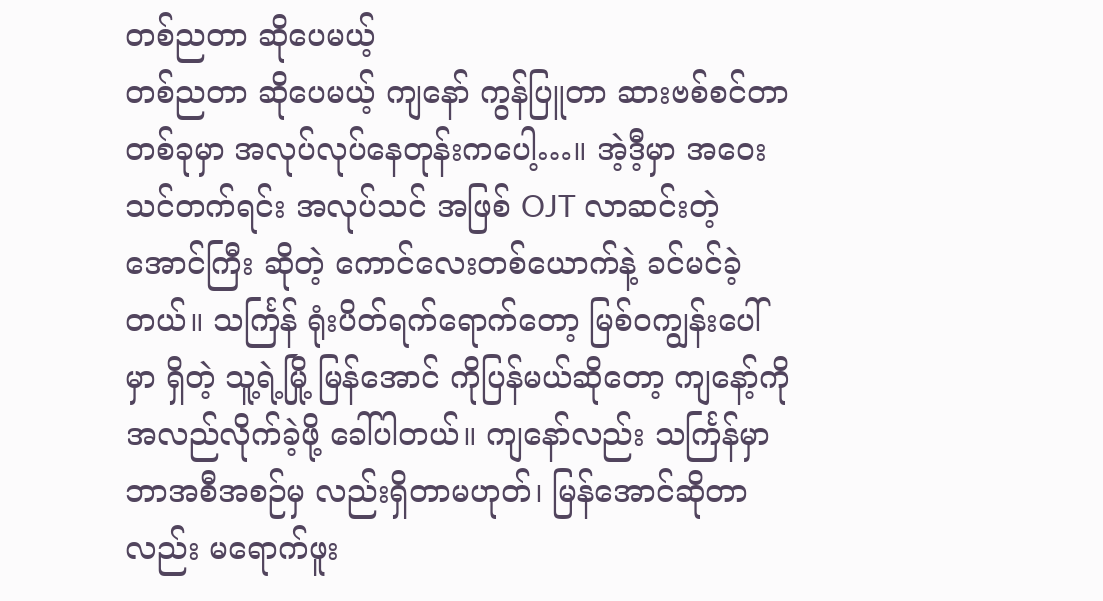တစ်ညတာ ဆိုပေမယ့်
တစ်ညတာ ဆိုပေမယ့် ကျနော် ကွန်ပြူတာ ဆားဗစ်စင်တာ တစ်ခုမှာ အလုပ်လုပ်နေတုန်းကပေါ့…။ အဲ့ဒီ့မှာ အဝေးသင်တက်ရင်း အလုပ်သင် အဖြစ် OJT လာဆင်းတဲ့ အောင်ကြီး ဆိုတဲ့ ကောင်လေးတစ်ယောက်နဲ့ ခင်မင်ခဲ့တယ်။ သင်္ကြန် ရုံးပိတ်ရက်ရောက်တော့ မြစ်ဝကျွန်းပေါ်မှာ ရှိတဲ့ သူ့ရဲ့မြို့ မြန်အောင် ကိုပြန်မယ်ဆိုတော့ ကျနော့်ကို အလည်လိုက်ခဲ့ဖို့ ခေါ်ပါတယ်။ ကျနော်လည်း သင်္ကြန်မှာ ဘာအစီအစဉ်မှ လည်းရှိတာမဟုတ်၊ မြန်အောင်ဆိုတာလည်း မရောက်ဖူး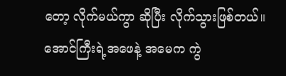တော့ လိုက်မယ်ကွာ ဆိုပြီး လိုက်သွားဖြစ်တယ်။ အောင်ကြီးရဲ့အဖေနဲ့ အမေက ကွဲ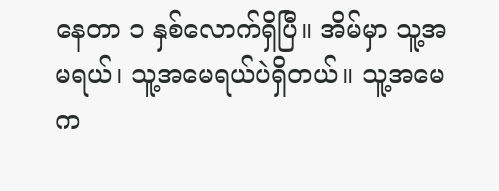နေတာ ၁ နှစ်လောက်ရှိပြီ။ အိမ်မှာ သူ့အမရယ်၊ သူ့အမေရယ်ပဲရှိတယ်။ သူ့အမေက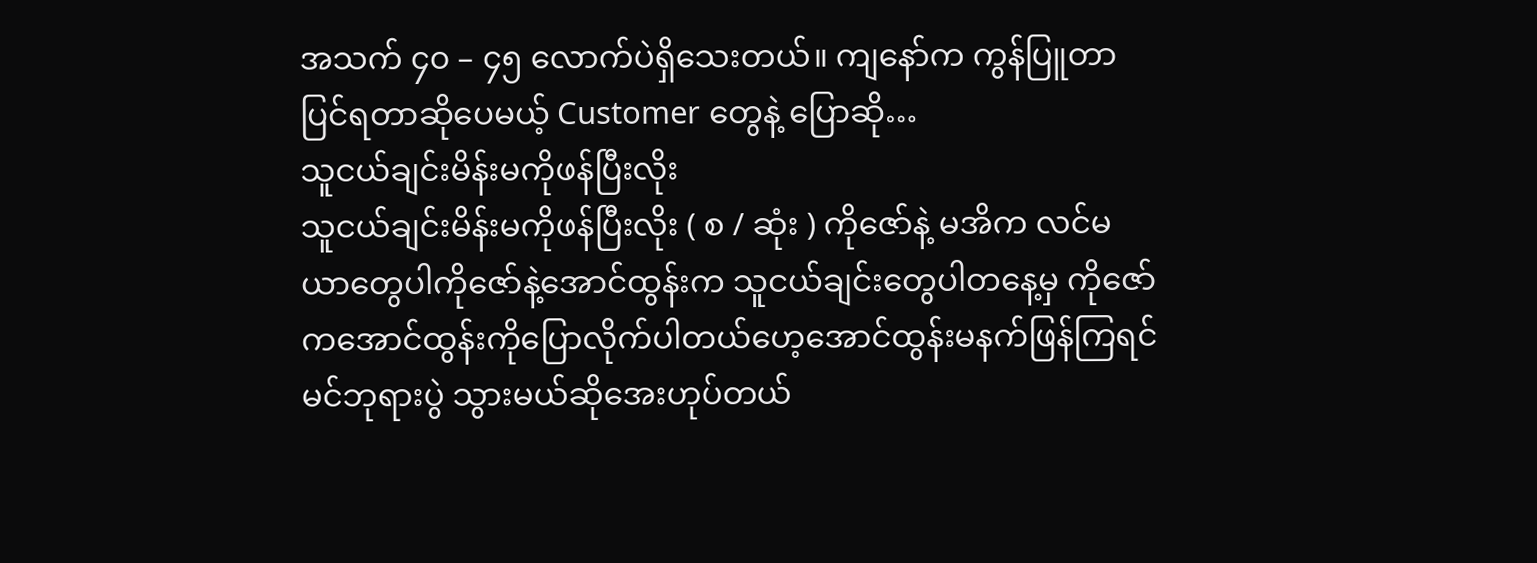အသက် ၄၀ – ၄၅ လောက်ပဲရှိသေးတယ်။ ကျနော်က ကွန်ပြူတာပြင်ရတာဆိုပေမယ့် Customer တွေနဲ့ ပြောဆို…
သူငယ်ချင်းမိန်းမကိုဖန်ပြီးလိုး
သူငယ်ချင်းမိန်းမကိုဖန်ပြီးလိုး ( စ / ဆုံး ) ကိုဇော်နဲ့ မအိက လင်မယာတွေပါကိုဇော်နဲ့အောင်ထွန်းက သူငယ်ချင်းတွေပါတနေ့မှ ကိုဇော်ကအောင်ထွန်းကိုပြောလိုက်ပါတယ်ဟေ့အောင်ထွန်းမနက်ဖြန်ကြရင်မင်ဘုရားပွဲ သွားမယ်ဆိုအေးဟုပ်တယ်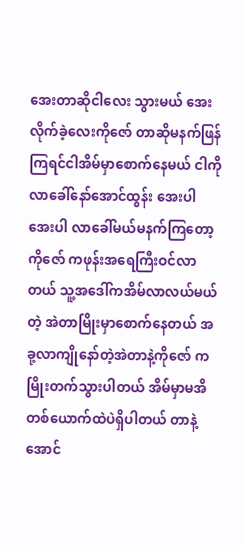အေးတာဆိုငါလေး သွားမယ် အေးလိုက်ခဲ့လေးကိုဇော် တာဆိုမနက်ဖြန်ကြရင်ငါအိမ်မှာစောက်နေမယ် ငါကိုလာခေါ်နော်အောင်ထွန်း အေးပါ အေးပါ လာခေါ်မယ်မနက်ကြတော့ကိုဇော် ကဖုန်းအရေကြီးဝင်လာတယ် သူ့အဒေါ်ကအိမ်လာလယ်မယ်တဲ့ အဲတာမြိုးမှာစောက်နေတယ် အခု့လာကျိုနော်တဲ့အဲတာနဲ့ကိုဇော် ကမြိုးတက်သွားပါတယ် အိမ်မှာမအိတစ်ယောက်ထဲပဲရှိပါတယ် တာနဲ့အောင်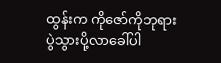ထွန်းက ကိုဇော်ကိုဘုရားပွဲသွားပို့လာခေါ်ပါ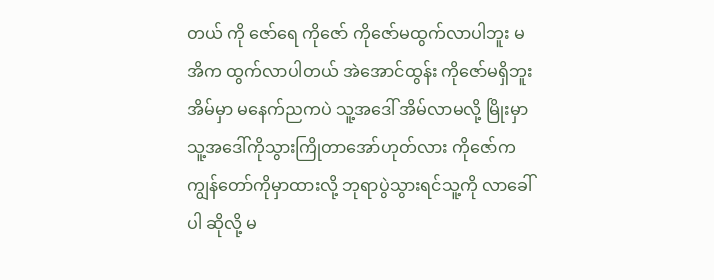တယ် ကို ဇော်ရေ ကိုဇော် ကိုဇော်မထွက်လာပါဘူး မအိက ထွက်လာပါတယ် အဲအောင်ထွန်း ကိုဇော်မရှိဘူးအိမ်မှာ မနေက်ညကပဲ သူ့အဒေါ် အိမ်လာမလို့ မြိုးမှာသူ့အဒေါ်ကိုသွားကြိုတာအော်ဟုတ်လား ကိုဇော်က ကျွန်တော်ကိုမှာထားလို့ ဘုရာပွဲသွားရင်သူ့ကို လာခေါ်ပါ ဆိုလို့ မ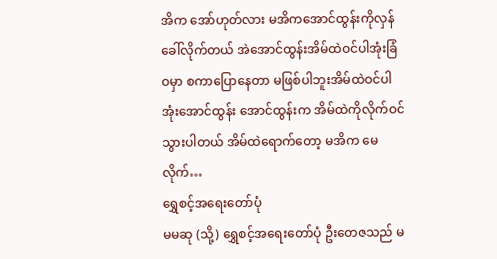အိက အော်ဟုတ်လား မအိကအောင်ထွန်းကိုလှန်ခေါ်လိုက်တယ် အဲအောင်ထွန်းအိမ်ထဲဝင်ပါအုံးခြံဝမှာ စကာပြောနေတာ မဖြစ်ပါဘူးအိမ်ထဲဝင်ပါအုံးအောင်ထွန်း အောင်ထွန်းက အိမ်ထဲကိုလိုက်ဝင်သွားပါတယ် အိမ်ထဲရောက်တော့ မအိက မေလိုက်…
ရွှေစင့်အရေးတော်ပုံ
မမဆု (သို့) ရွှေစင့်အရေးတော်ပုံ ဦးတေဇသည် မ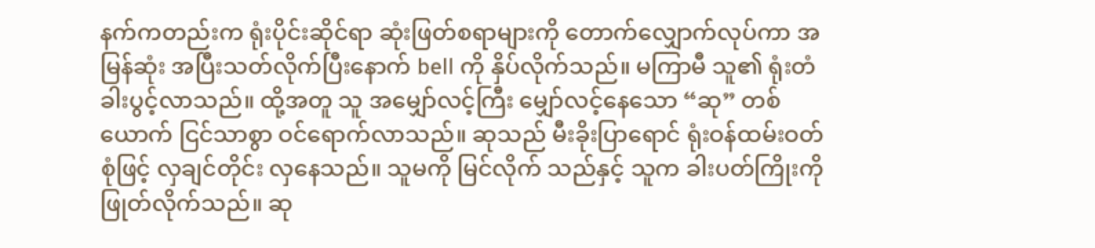နက်ကတည်းက ရုံးပိုင်းဆိုင်ရာ ဆုံးဖြတ်စရာများကို တောက်လျှောက်လုပ်ကာ အမြန်ဆုံး အပြီးသတ်လိုက်ပြီးနောက် bell ကို နှိပ်လိုက်သည်။ မကြာမီ သူ၏ ရုံးတံခါးပွင့်လာသည်။ ထို့အတူ သူ အမျှော်လင့်ကြီး မျှော်လင့်နေသော “ဆု” တစ် ယောက် ငြင်သာစွာ ဝင်ရောက်လာသည်။ ဆုသည် မီးခိုးပြာရောင် ရုံးဝန်ထမ်းဝတ်စုံဖြင့် လှချင်တိုင်း လှနေသည်။ သူမကို မြင်လိုက် သည်နှင့် သူက ခါးပတ်ကြိုးကို ဖြုတ်လိုက်သည်။ ဆု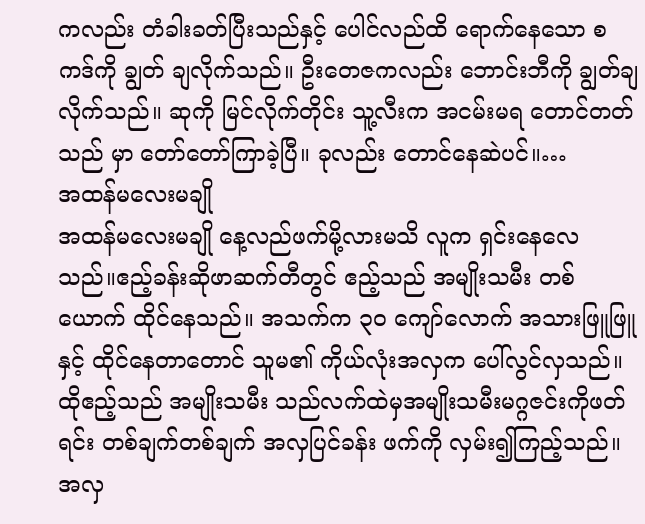ကလည်း တံခါးခတ်ပြီးသည်နှင့် ပေါင်လည်ထိ ရောက်နေသော စကဒ်ကို ချွတ် ချလိုက်သည်။ ဦးတေဇကလည်း ဘောင်းဘီကို ချွတ်ချလိုက်သည်။ ဆုကို မြင်လိုက်တိုင်း သူ့လီးက အငမ်းမရ တောင်တတ်သည် မှာ တော်တော်ကြာခဲ့ပြီ။ ခုလည်း တောင်နေဆဲပင်။…
အထန်မလေးမချို
အထန်မလေးမချို နေ့လည်ဖက်မို့လားမသိ လူက ရှင်းနေလေ သည်။ဧည့်ခန်းဆိုဖာဆက်တီတွင် ဧည့်သည် အမျိုးသမီး တစ်ယောက် ထိုင်နေသည်။ အသက်က ၃၀ ကျော်လောက် အသားဖြူဖြူနှင့် ထိုင်နေတာတောင် သူမ၏ ကိုယ်လုံးအလှက ပေါ်လွင်လှသည်။ ထိုဧည့်သည် အမျိုးသမီး သည်လက်ထဲမှအမျိုးသမီးမဂ္ဂဇင်းကိုဖတ်ရင်း တစ်ချက်တစ်ချက် အလှပြင်ခန်း ဖက်ကို လှမ်း၍ကြည့်သည်။ အလှ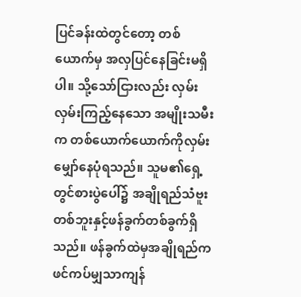ပြင်ခန်းထဲတွင်တော့ တစ်ယောက်မှ အလှပြင်နေခြင်းမရှိပါ။ သို့သော်ငြားလည်း လှမ်းလှမ်းကြည့်နေသော အမျိုးသမီးက တစ်ယောက်ယောက်ကိုလှမ်း မျှော်နေပုံရသည်။ သူမ၏ရှေ့တွင်စားပွဲပေါ်၌ အချိုရည်သံဗူးတစ်ဘူးနှင့်ဖန်ခွက်တစ်ခွက်ရှိ သည်။ ဖန်ခွက်ထဲမှအချိုရည်ကဖင်ကပ်မျှသာကျန်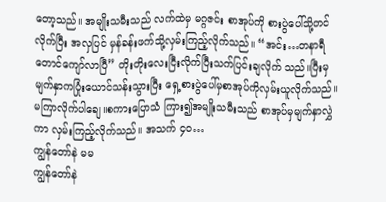တော့သည်။ အမျိုးသမီးသည် လက်ထဲမှ မဂ္ဂဇင်း စာအုပ်ကို စားပွဲပေါ်သို့တင်လိုက်ပြီး အလှပြင် မှန်ခန်းဖက်သို့လှမ်းကြည့်လိုက်သည်။ “အင်း…တနာရီတောင်ကျော်လာပြီ” တိုးတိုးလေးငြီးလိုက်ပြီးသက်ပြင်းချလိုက် သည်။ပြီးမှ မျက်နှာကပြုံးယောင်သန်းသွားပြီး ရှေ့စားပွဲပေါ်မှစာအုပ်ကိုလှမ်းယူလိုက်သည်။ မကြာလိုက်ပါချေ။စကားပြောသံ ကြား၍အမျိုးသမီးသည် စာအုပ်မှမျက်နှာလွှဲကာ လှမ်းကြည့်လိုက်သည်။ အသက် ၄၀…
ကျွန်တော်နဲ မမ
ကျွန်တော်နဲ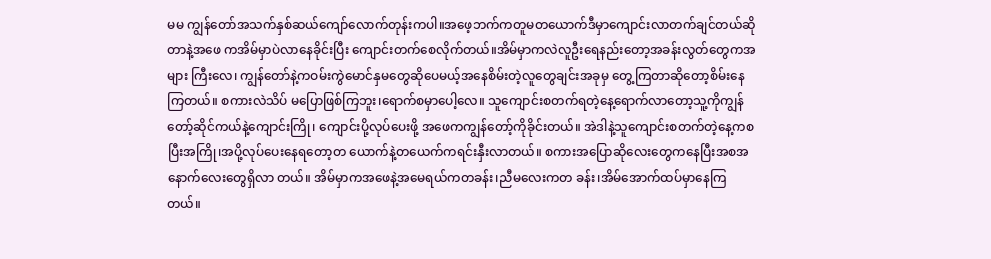မမ ကျွန်တော်အသက်နှစ်ဆယ်ကျော်လောက်တုန်းကပါ။အဖေ့ဘက်ကတူမတယောက်ဒီမှာကျောင်းလာတက်ချင်တယ်ဆိုတာနဲ့အဖေ ကအိမ်မှာပဲလာနေခိုင်းပြီး ကျောင်းတက်စေလိုက်တယ်။အိမ်မှာကလဲလူဦးရေနည်းတော့အခန်းလွတ်တွေကအများ ကြီးလေ၊ ကျွန်တော်နဲ့ကဝမ်းကွဲမောင်နှမတွေဆိုပေမယ့်အနေစိမ်းတဲ့လူတွေချင်းအခုမှ တွေ့ကြတာဆိုတော့စိမ်းနေကြတယ်။ စကားလဲသိပ် မပြောဖြစ်ကြဘူး၊ရောက်စမှာပေါ့လေ။ သူကျောင်းစတက်ရတဲ့နေ့ရောက်လာတော့သူ့ကိုကျွန်တော့်ဆိုင်ကယ်နဲ့ကျောင်းကြို၊ ကျောင်းပို့လုပ်ပေးဖို့ အဖေကကျွန်တော့်ကိုခိုင်းတယ်။ အဲဒါနဲ့သူကျောင်းစတက်တဲ့နေ့ကစပြီးအကြို၊အပို့လုပ်ပေးနေရတော့တ ယောက်နဲ့တယေက်ကရင်းနှီးလာတယ်။ စကားအပြောဆိုလေးတွေကနေပြီးအစအနောက်လေးတွေရှိလာ တယ်။ အိမ်မှာကအဖေနဲ့အမေရယ်ကတခန်း၊ညီမလေးကတ ခန်း၊အိမ်အောက်ထပ်မှာနေကြတယ်။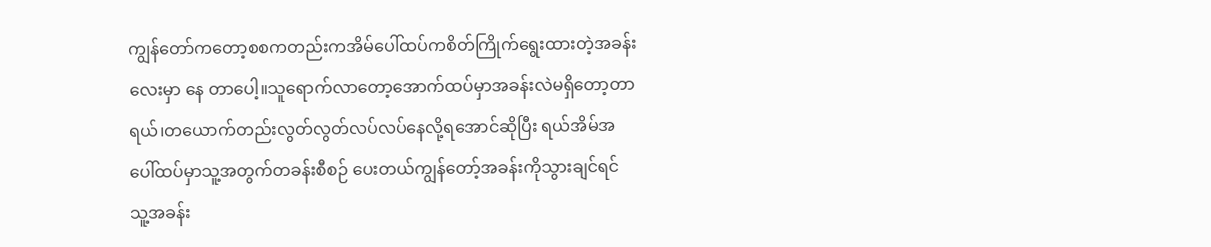ကျွန်တော်ကတော့စစကတည်းကအိမ်ပေါ်ထပ်ကစိတ်ကြိုက်ရွေးထားတဲ့အခန်းလေးမှာ နေ တာပေါ့။သူရောက်လာတော့အောက်ထပ်မှာအခန်းလဲမရှိတော့တာရယ်၊တယောက်တည်းလွတ်လွတ်လပ်လပ်နေလို့ရအောင်ဆိုပြီး ရယ်အိမ်အပေါ်ထပ်မှာသူ့အတွက်တခန်းစီစဉ် ပေးတယ်ကျွန်တော့်အခန်းကိုသွားချင်ရင် သူ့အခန်း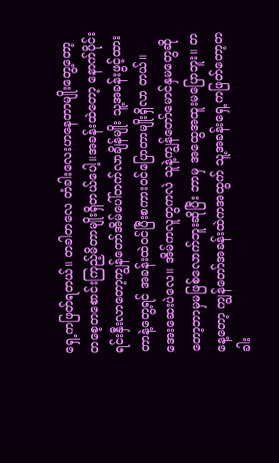ရှေ့ကဖြတ်ရတယ်။ တခါတလေ တံခါးလေးဟနေတာမျိုးတွေ့တော့ တစေ့တစောင်းကြည့်မိတာမျိုးရှိတယ်ပေါ့။အခန်းထဲတော့ နောက်ပိုင်း ရင်းနှီးလာတော့ကျွန်တော်အိမ်ပေါ်တက်လာချိန်မျိုး သူ့အခန်းဖွင့်ထားတာနဲ့တွေ့ရင် အခန်းထဲဝင်ပြီးစကားဝင်ပြောတာမျိုးရှိလာ တယ်။ အေးဆေးပဲလေ။ အိမ်ကလူတွကလဲ သူနဲ့ကျွန်တော်မောင်နှမတွေဆိုတော့ဘာမှမဖြစ်လောက်ဘူးဆိုပြီး ဘာမှ အထွေအထူးမပြောဘူး။ တနေ့တော့ ကျွန်တော်အခန်းထဲကအထွက် သူ့အခန်းရှေ့ကဖြတ်တော့တခါး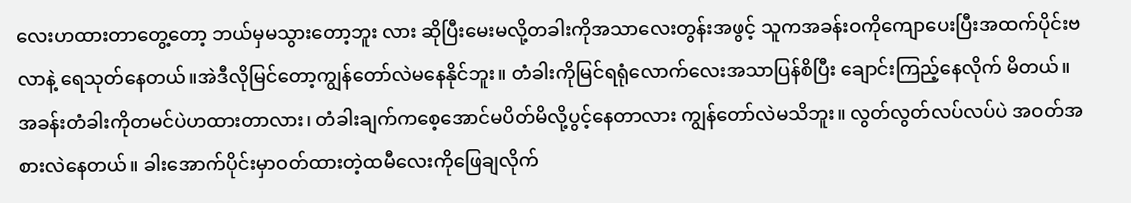လေးဟထားတာတွေ့တော့ ဘယ်မှမသွားတော့ဘူး လား ဆိုပြီးမေးမလို့တခါးကိုအသာလေးတွန်းအဖွင့် သူကအခန်းဝကိုကျောပေးပြီးအထက်ပိုင်းဗလာနဲ့ ရေသုတ်နေတယ်။အဲဒီလိုမြင်တော့ကျွန်တော်လဲမနေနိုင်ဘူး။ တံခါးကိုမြင်ရရုံလောက်လေးအသာပြန်စိပြီး ချောင်းကြည့်နေလိုက် မိတယ်။ အခန်းတံခါးကိုတမင်ပဲဟထားတာလား၊ တံခါးချက်ကစေ့အောင်မပိတ်မိလို့ပွင့်နေတာလား ကျွန်တော်လဲမသိဘူး။ လွတ်လွတ်လပ်လပ်ပဲ အဝတ်အစားလဲနေတယ်။ ခါးအောက်ပိုင်းမှာဝတ်ထားတဲ့ထမီလေးကိုဖြေချလိုက်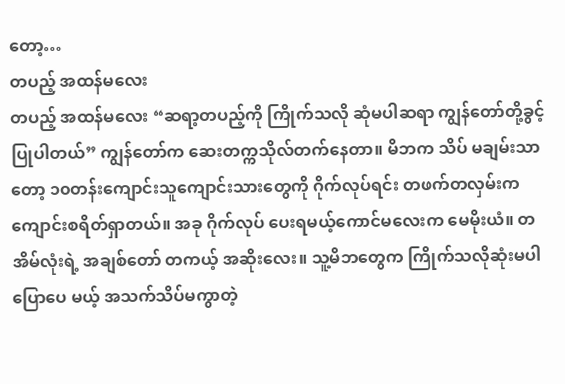တော့…
တပည့် အထန်မလေး
တပည့် အထန်မလေး “ဆရာ့တပည့်ကို ကြိုက်သလို ဆုံမပါဆရာ ကျွန်တော်တို့ခွင့်ပြုပါတယ်” ကျွန်တော်က ဆေးတက္ကသိုလ်တက်နေတာ။ မိဘက သိပ် မချမ်းသာတော့ ၁၀တန်းကျောင်းသူကျောင်းသားတွေကို ဂိုက်လုပ်ရင်း တဖက်တလှမ်းက ကျောင်းစရိတ်ရှာတယ်။ အခု ဂိုက်လုပ် ပေးရမယ့်ကောင်မလေးက မေမိုးယံ။ တအိမ်လုံးရဲ့ အချစ်တော် တကယ့် အဆိုးလေး။ သူ့မိဘတွေက ကြိုက်သလိုဆုံးမပါပြောပေ မယ့် အသက်သိပ်မကွာတဲ့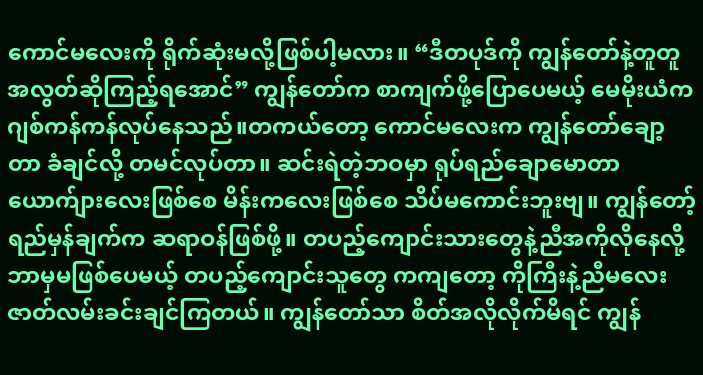ကောင်မလေးကို ရိုက်ဆုံးမလို့ဖြစ်ပါ့မလား။ “ဒီတပုဒ်ကို ကျွန်တော်နဲ့တူတူ အလွတ်ဆိုကြည့်ရအောင်” ကျွန်တော်က စာကျက်ဖို့ပြောပေမယ့် မေမိုးယံက ဂျစ်ကန်ကန်လုပ်နေသည်။တကယ်တော့ ကောင်မလေးက ကျွန်တော်ချော့တာ ခံချင်လို့ တမင်လုပ်တာ။ ဆင်းရဲတဲ့ဘဝမှာ ရုပ်ရည်ချောမောတာ ယောက်ျားလေးဖြစ်စေ မိန်းကလေးဖြစ်စေ သိပ်မကောင်းဘူးဗျ။ ကျွန်တော့်ရည်မှန်ချက်က ဆရာဝန်ဖြစ်ဖို့။ တပည့်ကျောင်းသားတွေနဲ့ညီအကိုလိုနေလို့ဘာမှမဖြစ်ပေမယ့် တပည့်ကျောင်းသူတွေ ကကျတော့ ကိုကြီးနဲ့ညီမလေး ဇာတ်လမ်းခင်းချင်ကြတယ်။ ကျွန်တော်သာ စိတ်အလိုလိုက်မိရင် ကျွန်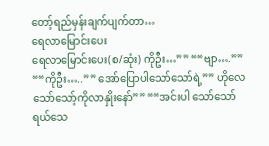တော့်ရည်မှန်းချက်ပျက်တာ…
ရေလာမြောင်းပေး
ရေလာမြောင်းပေး(စ/ဆုံး) ကိုဦး…”” ““ဗျာ….”” ““ကိုဦး…..”” အော်ပြောပါသော်သော်ရဲ့”” ဟိုလေသော်သော့်ကိုလာနှိုးနော်”” ““အင်းပါ သော်သော်ရယ်သေ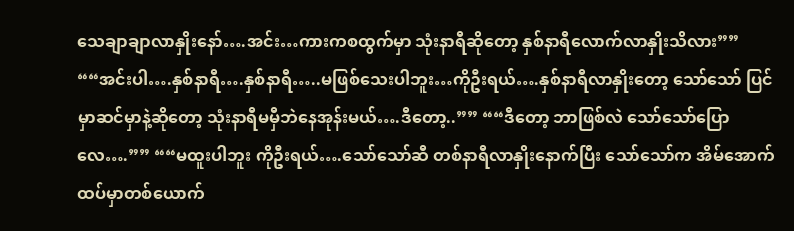သေချာချာလာနှိုးနော်….အင်း…ကားကစထွက်မှာ သုံးနာရီဆိုတော့ နှစ်နာရီလောက်လာနှိုးသိလား”” ““အင်းပါ….နှစ်နာရီ….နှစ်နာရီ…..မဖြစ်သေးပါဘူး…ကိုဦးရယ်….နှစ်နာရီလာနှိုးတော့ သော်သော် ပြင်မှာဆင်မှာနဲ့ဆိုတော့ သုံးနာရီမမှီဘဲနေအုန်းမယ်….ဒီတော့..”” ““ဒီတော့ ဘာဖြစ်လဲ သော်သော်ပြောလေ….”” ““မထူးပါဘူး ကိုဦးရယ်….သော်သော်ဆီ တစ်နာရီလာနှိုးနောက်ပြီး သော်သော်က အိမ်အောက်ထပ်မှာတစ်ယောက်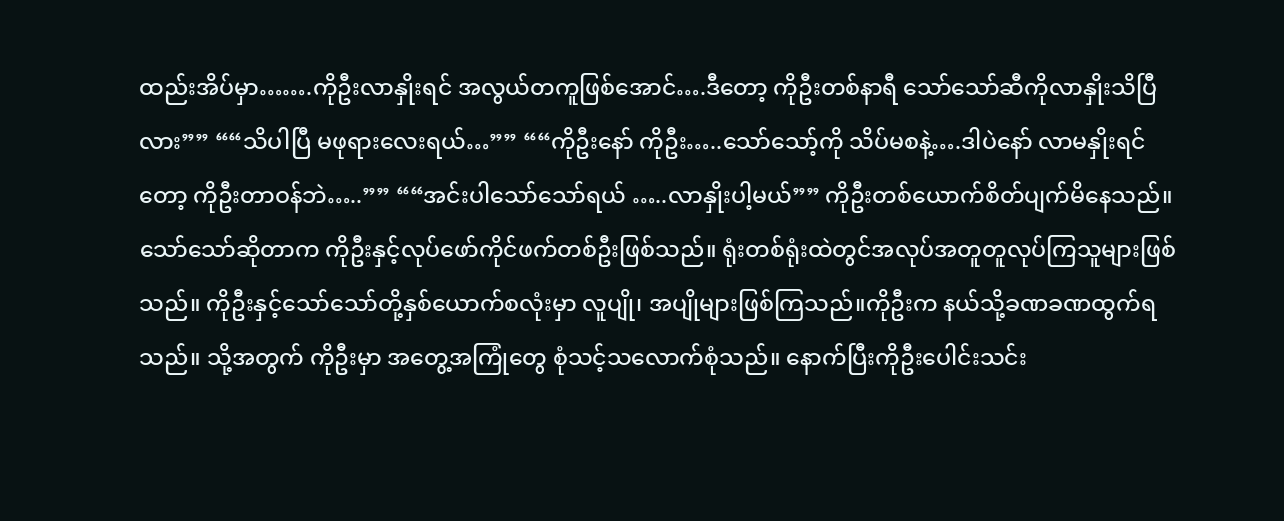ထည်းအိပ်မှာ…….ကိုဦးလာနှိုးရင် အလွယ်တကူဖြစ်အောင်….ဒီတော့ ကိုဦးတစ်နာရီ သော်သော်ဆီကိုလာနှိုးသိပြီလား”” ““သိပါပြီ မဖုရားလေးရယ်…”” ““ကိုဦးနော် ကိုဦး…..သော်သော့်ကို သိပ်မစနဲ့….ဒါပဲနော် လာမနှိုးရင်တော့ ကိုဦးတာဝန်ဘဲ…..”” ““အင်းပါသော်သော်ရယ် …..လာနှိုးပါ့မယ်”” ကိုဦးတစ်ယောက်စိတ်ပျက်မိနေသည်။ သော်သော်ဆိုတာက ကိုဦးနှင့်လုပ်ဖော်ကိုင်ဖက်တစ်ဦးဖြစ်သည်။ ရုံးတစ်ရုံးထဲတွင်အလုပ်အတူတူလုပ်ကြသူများဖြစ်သည်။ ကိုဦးနှင့်သော်သော်တို့နှစ်ယောက်စလုံးမှာ လူပျို၊ အပျိုများဖြစ်ကြသည်။ကိုဦးက နယ်သို့ခဏခဏထွက်ရသည်။ သို့အတွက် ကိုဦးမှာ အတွေ့အကြုံတွေ စုံသင့်သလောက်စုံသည်။ နောက်ပြီးကိုဦးပေါင်းသင်း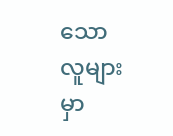သောလူများမှာ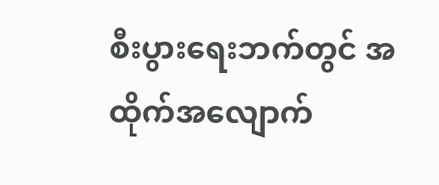စီးပွားရေးဘက်တွင် အထိုက်အလျောက်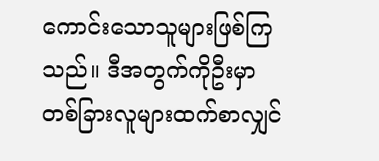ကောင်းသောသူများဖြစ်ကြသည်။ ဒီအတွက်ကိုဦးမှာ တစ်ခြားလူများထက်စာလျှင်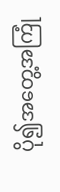ပို၍အတွေ့အကြုံ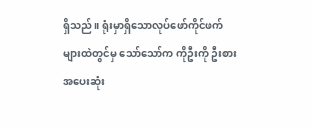ရှိသည်။ ရုံးမှာရှိသောလုပ်ဖော်ကိုင်ဖက်များထဲတွင်မှ သော်သော်က ကိုဦးကို ဦးစားအပေးဆုံး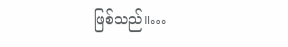ဖြစ်သည်။…